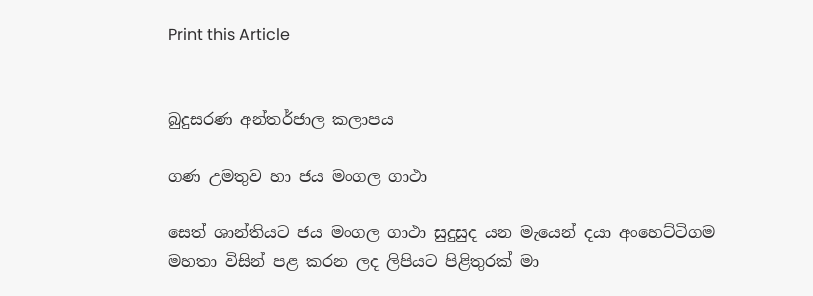Print this Article


බුදුසරණ අන්තර්ජාල කලාපය

ගණ උමතුව හා ජය මංගල ගාථා

සෙත් ශාන්තියට ජය මංගල ගාථා සුදුසුද යන මැයෙන් දයා අංහෙට්ටිගම මහතා විසින් පළ කරන ලද ලිපියට පිළිතුරක් මා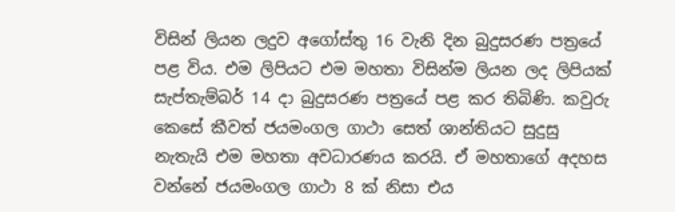විසින් ලියන ලදුව අගෝස්තු 16 වැනි දින බුදුසරණ පත්‍රයේ පළ විය. එම ලිපියට එම මහතා විසින්ම ලියන ලද ලිපියක් සැප්තැම්බර් 14 දා බුදුසරණ පත්‍රයේ පළ කර තිබිණි. කවුරු කෙසේ කීවත් ජයමංගල ගාථා සෙත් ශාන්තියට සුදුසු නැතැයි එම මහතා අවධාරණය කරයි. ඒ මහතාගේ අදහස වන්නේ ජයමංගල ගාථා 8 ක් නිසා එය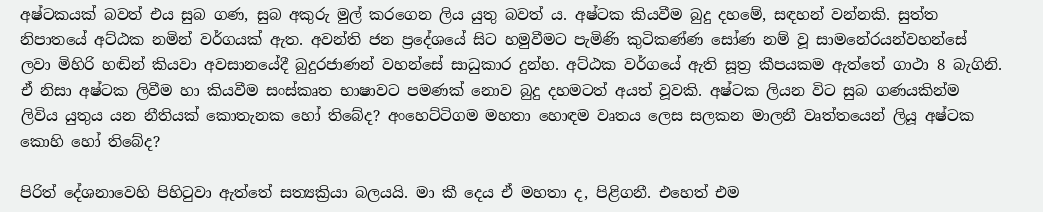අෂ්ටකයක් බවත් එය සුබ ගණ, සුබ අකුරු මුල් කරගෙන ලිය යුතු බවත් ය. අෂ්ටක කියවීම බුදු දහමේ, සඳහන් වන්නකි. සුත්ත නිපාතයේ අට්ඨක නමින් වර්ගයක් ඇත. අවන්ති ජන ප්‍රදේශයේ සිට හමුවීමට පැමිණි කුටිකණ්ණ සෝණ නම් වූ සාමනේරයන්වහන්සේ ලවා මිහිරි හඬින් කියවා අවසානයේදී බුදුරජාණන් වහන්සේ සාධුකාර දුන්හ. අට්ඨක වර්ගයේ ඇති සූත්‍ර කීපයකම ඇත්තේ ගාථා 8 බැගිනි. ඒ නිසා අෂ්ටක ලිවීම හා කියවීම සංස්කෘත භාෂාවට පමණක් නොව බුදු දහමටත් අයත් වූවකි. අෂ්ටක ලියන විට සුබ ගණයකින්ම ලිවිය යුතුය යන නීතියක් කොතැනක හෝ තිබේද? අංහෙට්ටිගම මහතා හොඳම වෘතය ලෙස සලකන මාලනී වෘත්තයෙන් ලියූ අෂ්ටක කොහි හෝ තිබේද?

පිරිත් දේශනාවෙහි පිහිටුවා ඇත්තේ සත්‍යක්‍රියා බලයයි. මා කී දෙය ඒ මහතා ද, පිළිගනී. එහෙත් එම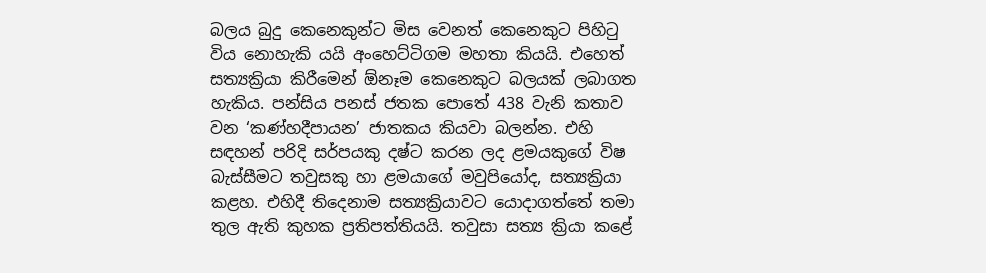බලය බුදු කෙනෙකුන්ට මිස වෙනත් කෙනෙකුට පිහිටු විය නොහැකි යයි අංහෙට්ටිගම මහතා කියයි. එහෙත් සත්‍යක්‍රියා කිරීමෙන් ඕනෑම කෙනෙකුට බලයක් ලබාගත හැකිය. පන්සිය පනස් ජතක පොතේ 438 වැනි කතාව වන ‘කණ්හදීපායන’ ජාතකය කියවා බලන්න. එහි සඳහන් පරිදි සර්පයකු දෂ්ට කරන ලද ළමයකුගේ විෂ බැස්සීමට තවුසකු හා ළමයාගේ මවුපියෝද, සත්‍යක්‍රියා කළහ. එහිදී තිදෙනාම සත්‍යක්‍රියාවට යොදාගත්තේ තමා තුල ඇති කුහක ප්‍රතිපත්තියයි. තවුසා සත්‍ය ක්‍රියා කළේ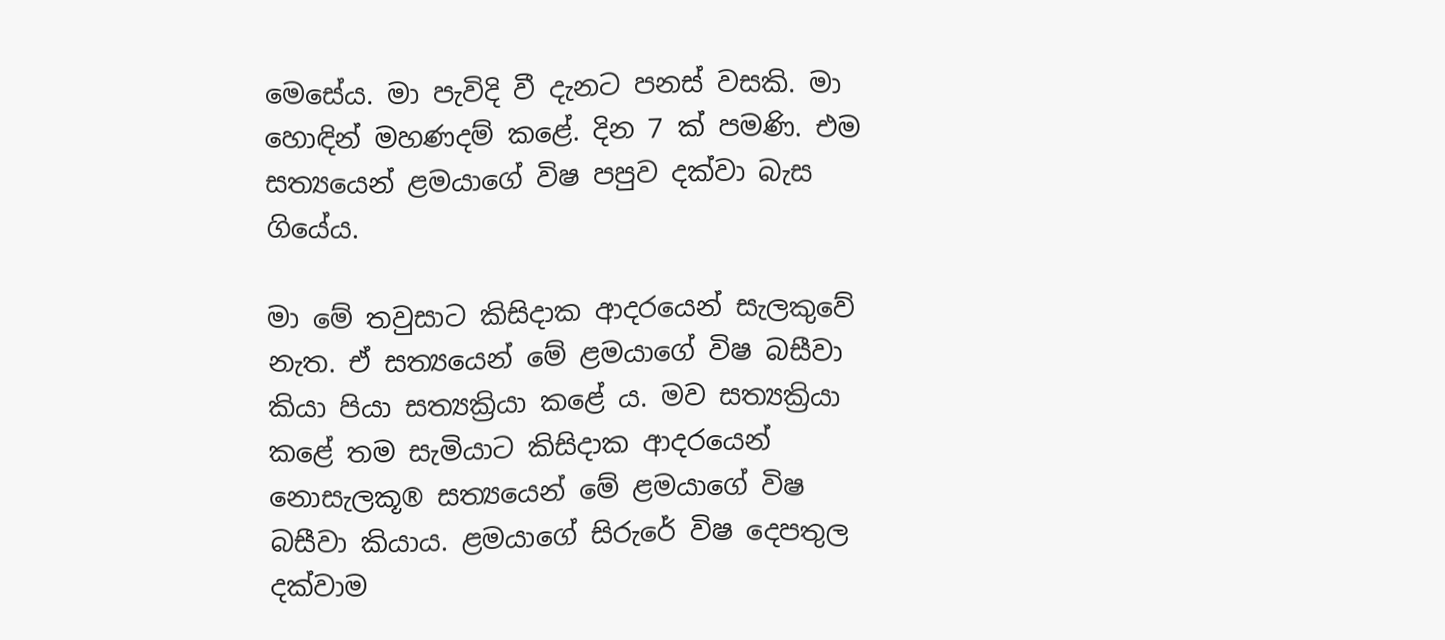මෙසේය. මා පැවිදි වී දැනට පනස් වසකි. මා හොඳින් මහණදම් කළේ. දින 7 ක් පමණි. එම සත්‍යයෙන් ළමයාගේ විෂ පපුව දක්වා බැස ගියේය.

මා මේ තවුසාට කිසිදාක ආදරයෙන් සැලකුවේ නැත. ඒ සත්‍යයෙන් මේ ළමයාගේ විෂ බසීවා කියා පියා සත්‍යක්‍රියා කළේ ය. මව සත්‍යක්‍රියා කළේ තම සැමියාට කිසිදාක ආදරයෙන් නොසැලකූ® සත්‍යයෙන් මේ ළමයාගේ විෂ බසීවා කියාය. ළමයාගේ සිරුරේ විෂ දෙපතුල දක්වාම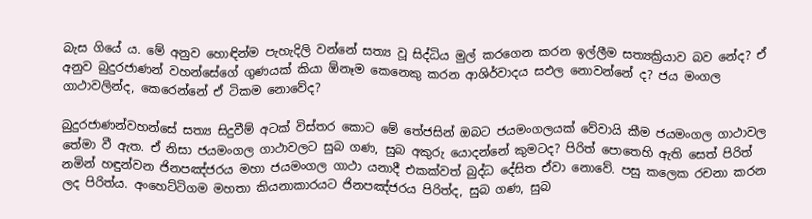බැස ගියේ ය. මේ අනුව හොඳින්ම පැහැදිලි වන්නේ සත්‍ය වූ සිද්ධිය මුල් කරගෙන කරන ඉල්ලීම සත්‍යක්‍රියාව බව නේද? ඒ අනුව බුදුරජාණන් වහන්සේගේ ගුණයක් කියා ඕනෑම කෙනෙකු කරන ආශිර්වාදය සඵල නොවන්නේ ද? ජය මංගල ගාථාවලින්ද, කෙරෙන්නේ ඒ ටිකම නොවේද?

බුදුරජාණන්වහන්සේ සත්‍ය සිදුවීම් අටක් විස්තර කොට මේ තේජසින් ඔබට ජයමංගලයක් වේවායි කීම ජයමංගල ගාථාවල තේමා වී ඇත. ඒ නිසා ජයමංගල ගාථාවලට සුබ ගණ, සුබ අකුරු යොදන්නේ කුමටද? පිරිත් පොතෙහි ඇති සෙත් පිරිත් නමින් හඳුන්වන ජිනපඤ්ජරය මහා ජයමංගල ගාථා යනාදී එකක්වත් බුද්ධ දේසිත ඒවා නොවේ. පසු කලෙක රචනා කරන ලද පිරිත්ය. අංහෙට්ටිගම මහතා කියනාකාරයට ජිනපඤ්ජරය පිරිත්ද, සුබ ගණ, සුබ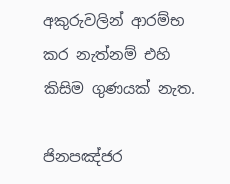අකුරුවලින් ආරම්භ කර නැත්නම් එහි කිසිම ගුණයක් නැත.

ජිනපඤ්ජර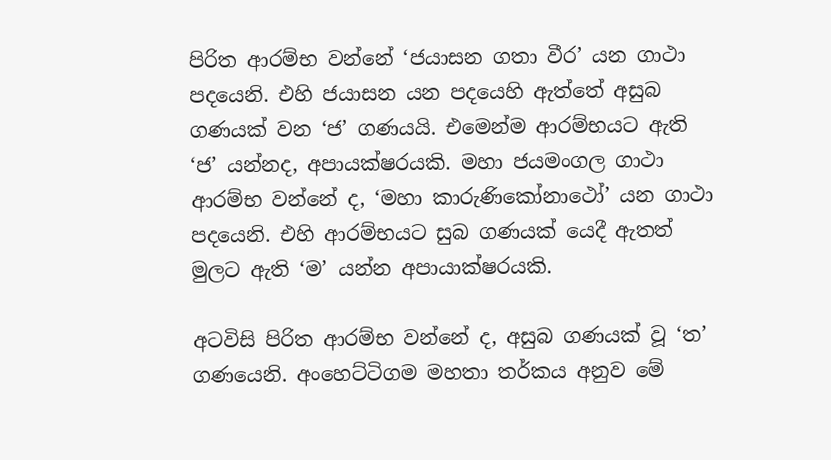පිරිත ආරම්භ වන්නේ ‘ජයාසන ගතා වීර’ යන ගාථා පදයෙනි. එහි ජයාසන යන පදයෙහි ඇත්තේ අසුබ ගණයක් වන ‘ජ’ ගණයයි. එමෙන්ම ආරම්භයට ඇති ‘ජ’ යන්නද, අපායක්ෂරයකි. මහා ජයමංගල ගාථා ආරම්භ වන්නේ ද, ‘මහා කාරුණිකෝනාථෝ’ යන ගාථා පදයෙනි. එහි ආරම්භයට සුබ ගණයක් යෙදී ඇතත් මුලට ඇති ‘ම’ යන්න අපායාක්ෂරයකි.

අටවිසි පිරිත ආරම්භ වන්නේ ද, අසුබ ගණයක් වූ ‘ත’ ගණයෙනි. අංහෙට්ටිගම මහතා තර්කය අනුව මේ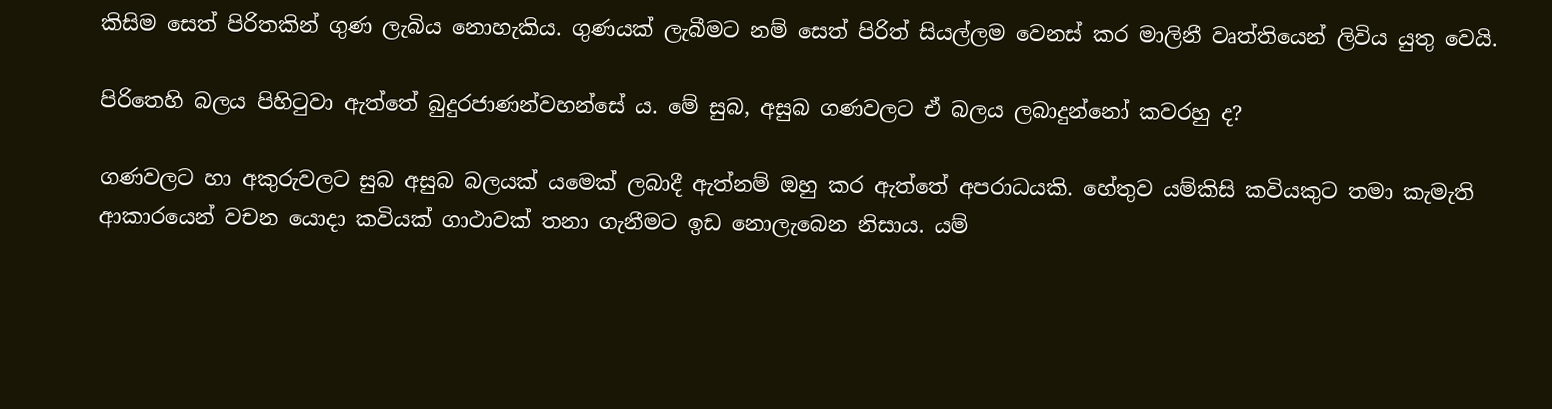කිසිම සෙත් පිරිතකින් ගුණ ලැබිය නොහැකිය. ගුණයක් ලැබීමට නම් සෙත් පිරිත් සියල්ලම වෙනස් කර මාලිනී වෘත්තියෙන් ලිවිය යුතු වෙයි.

පිරිතෙහි බලය පිහිටුවා ඇත්තේ බුදුරජාණන්වහන්සේ ය. මේ සුබ, අසුබ ගණවලට ඒ බලය ලබාදුන්නෝ කවරහු ද?

ගණවලට හා අකුරුවලට සුබ අසුබ බලයක් යමෙක් ලබාදී ඇත්නම් ඔහු කර ඇත්තේ අපරාධයකි. හේතුව යම්කිසි කවියකුට තමා කැමැති ආකාරයෙන් වචන යොදා කවියක් ගාථාවක් තනා ගැනීමට ඉඩ නොලැබෙන නිසාය. යම්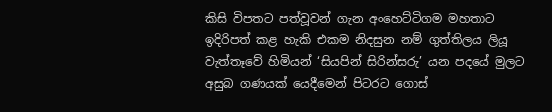කිසි විපතට පත්වූවන් ගැන අංහෙට්ටිගම මහතාට ඉදිරිපත් කළ හැකි එකම නිදසුන නම් ගුත්තිලය ලියූ වැත්තෑවේ හිමියන් ‘සියපින් සිරින්සරු’ යන පදයේ මුලට අසුබ ගණයක් යෙදීමෙන් පිටරට ගොස්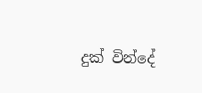දුක් වින්දේ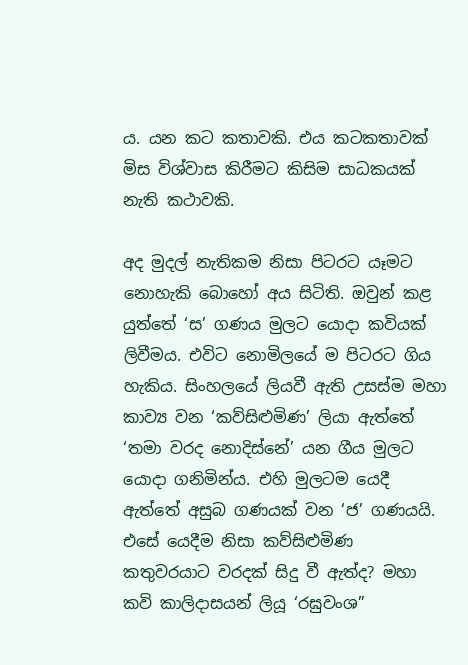ය. යන කට කතාවකි. එය කටකතාවක් මිස විශ්වාස කිරීමට කිසිම සාධකයක් නැති කථාවකි.

අද මුදල් නැතිකම නිසා පිටරට යෑමට නොහැකි බොහෝ අය සිටිති. ඔවුන් කළ යුත්තේ ‘ස’ ගණය මුලට යොදා කවියක් ලිවීමය. එවිට නොමිලයේ ම පිටරට ගිය හැකිය. සිංහලයේ ලියවී ඇති උසස්ම මහා කාව්‍ය වන ‘කව්සිළුමිණ’ ලියා ඇත්තේ ‘තමා වරද නොදිස්නේ’ යන ගීය මුලට යොදා ගනිමින්ය. එහි මුලටම යෙදී ඇත්තේ අසුබ ගණයක් වන ‘ජ’ ගණයයි. එසේ යෙදීම නිසා කව්සිළුමිණ කතුවරයාට වරදක් සිදු වී ඇත්ද? මහා කවි කාලිදාසයන් ලියූ ‘රඝුවංශ”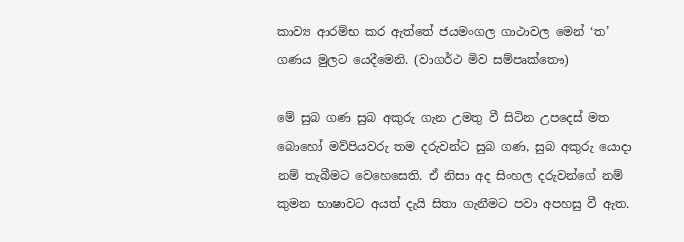කාව්‍ය ආරම්භ කර ඇත්තේ ජයමංගල ගාථාවල මෙන් ‘ත’ ගණය මුලට යෙදීමෙනි. (වාගර්ථ මිව සම්පෘක්තෞ)

මේ සුබ ගණ සුබ අකුරු ගැන උමතු වී සිටින උපදෙස් මත බොහෝ මව්පියවරු තම දරුවන්ට සුබ ගණ, සුබ අකුරු යොදා නම් තැබීමට වෙහෙසෙති. ඒ නිසා අද සිංහල දරුවන්ගේ නම් කුමන භාෂාවට අයත් දැයි සිතා ගැනීමට පවා අපහසු වී ඇත.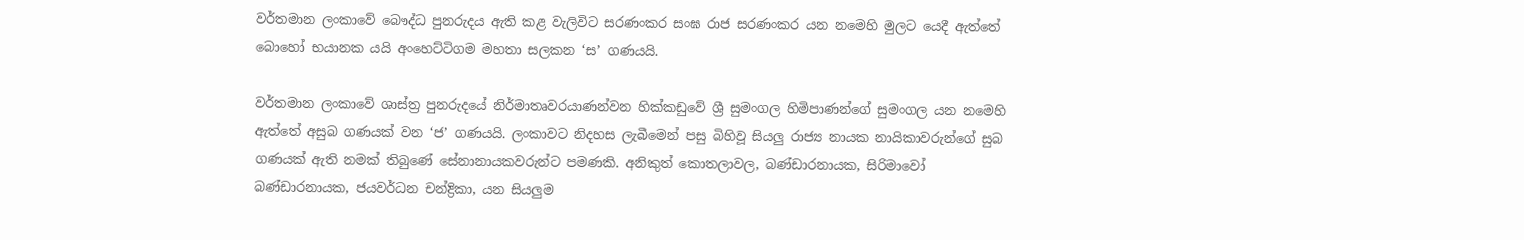වර්තමාන ලංකාවේ බෞද්ධ පුනරුදය ඇති කළ වැලිවිට සරණංකර සංඝ රාජ සරණංකර යන නමෙහි මුලට යෙදී ඇත්තේ බොහෝ භයානක යයි අංහෙට්ටිගම මහතා සලකන ‘ස’ ගණයයි.

වර්තමාන ලංකාවේ ශාස්ත්‍ර පුනරුදයේ නිර්මාතෘවරයාණන්වන හික්කඩුවේ ශ්‍රී සුමංගල හිමිපාණන්ගේ සුමංගල යන නමෙහි ඇත්තේ අසුබ ගණයක් වන ‘ජ’ ගණයයි. ලංකාවට නිදහස ලැබීමෙන් පසු බිහිවූ සියලු රාජ්‍ය නායක නායිකාවරුන්ගේ සුබ ගණයක් ඇති නමක් තිබුණේ සේනානායකවරුන්ට පමණකි. අනිකුත් කොතලාවල, බණ්ඩාරනායක, සිරිමාවෝ බණ්ඩාරනායක, ජයවර්ධන චන්ද්‍රිකා, යන සියලුම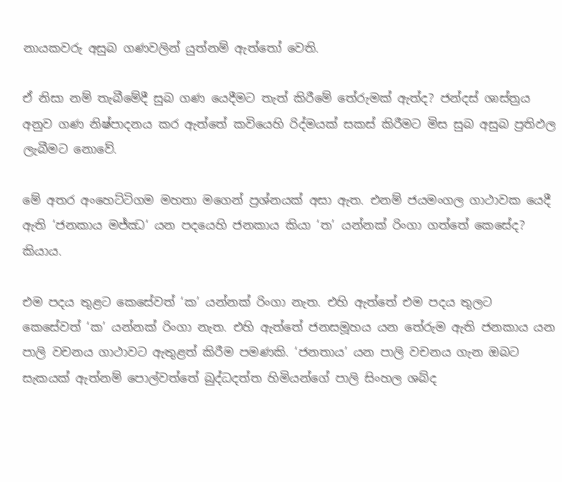නායකවරු අසුබ ගණවලින් යුත්නම් ඇත්තෝ වෙති.

ඒ නිසා නම් තැබීමේදී සුබ ගණ යෙදීමට තැත් කිරීමේ තේරුමක් ඇත්ද? ජන්දස් ශාස්ත්‍රය අනුව ගණ නිෂ්පාදනය කර ඇත්තේ කවියෙහි රිද්මයක් සකස් කිරීමට මිස සුබ අසුබ ප්‍රතිඵල ලැබීමට නොවේ.

මේ අතර අංහෙට්ටිගම මහතා මගෙන් ප්‍රශ්නයක් අසා ඇත. එනම් ජයමංගල ගාථාවක යෙදී ඇති ‘ජනකාය මජ්ඣ‘ යන පදයෙහි ජනකාය කියා ‘ත’ යන්නක් රිංගා ගත්තේ කෙසේද? කියාය.

එම පදය තුළට කෙසේවත් ‘ක’ යන්නක් රිංගා නැත. එහි ඇත්තේ එම පදය තුලට කෙසේවත් ‘ක’ යන්නක් රිංගා නැත. එහි ඇත්තේ ජනසමූහය යන තේරුම ඇති ජනකාය යන පාලි වචනය ගාථාවට ඇතුළත් කිරීම පමණකි. ‘ජනතාය’ යන පාලි වචනය ගැන ඔබට සැකයක් ඇත්නම් පොල්වත්තේ බුද්ධදත්ත හිමියන්ගේ පාලි සිංහල ශබ්ද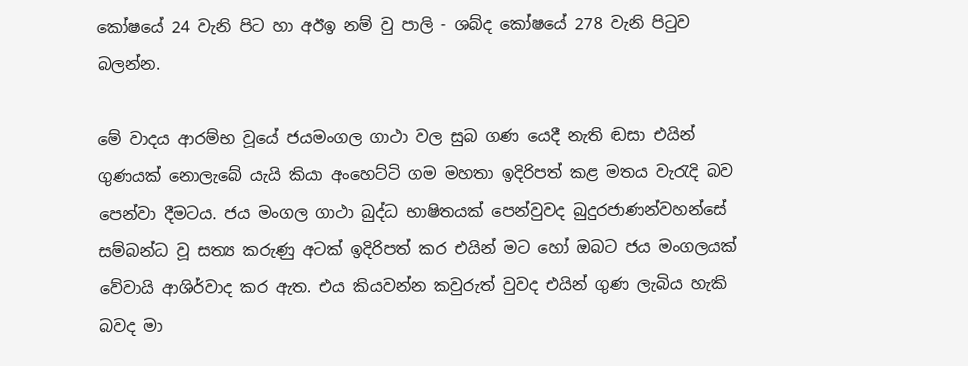කෝෂයේ 24 වැනි පිට හා අඊඉ නම් වු පාලි - ශබ්ද කෝෂයේ 278 වැනි පිටුව බලන්න.

මේ වාදය ආරම්භ වූයේ ජයමංගල ගාථා වල සුබ ගණ යෙදී නැති ඬසා එයින් ගුණයක් නොලැබේ යැයි කියා අංහෙට්ටි ගම මහතා ඉදිරිපත් කළ මතය වැරැදි බව පෙන්වා දීමටය. ජය මංගල ගාථා බුද්ධ භාෂිතයක් පෙන්වුවද බුදුරජාණන්වහන්සේ සම්බන්ධ වූ සත්‍ය කරුණු අටක් ඉදිරිපත් කර එයින් මට හෝ ඔබට ජය මංගලයක් වේවායි ආශිර්වාද කර ඇත. එය කියවන්න කවුරුත් වුවද එයින් ගුණ ලැබිය හැකි බවද මා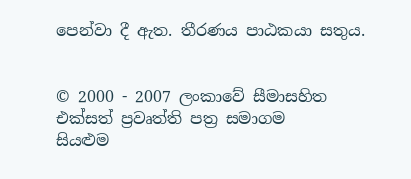පෙන්වා දී ඇත. තීරණය පාඨකයා සතුය.


© 2000 - 2007 ලංකාවේ සීමාසහිත එක්සත් ප්‍රවෘත්ති පත්‍ර සමාගම
සියළුම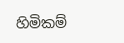හිමිකම්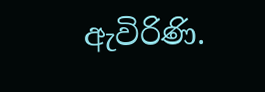ඇවිරිණි.